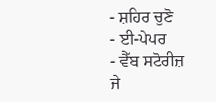- ਸ਼ਹਿਰ ਚੁਣੋ
- ਈ-ਪੇਪਰ
- ਵੈੱਬ ਸਟੋਰੀਜ਼
ਜੇ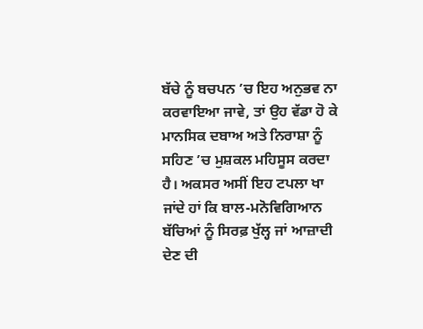ਬੱਚੇ ਨੂੰ ਬਚਪਨ ’ਚ ਇਹ ਅਨੁਭਵ ਨਾ ਕਰਵਾਇਆ ਜਾਵੇ, ਤਾਂ ਉਹ ਵੱਡਾ ਹੋ ਕੇ ਮਾਨਸਿਕ ਦਬਾਅ ਅਤੇ ਨਿਰਾਸ਼ਾ ਨੂੰ ਸਹਿਣ ’ਚ ਮੁਸ਼ਕਲ ਮਹਿਸੂਸ ਕਰਦਾ ਹੈ। ਅਕਸਰ ਅਸੀਂ ਇਹ ਟਪਲਾ ਖਾ ਜਾਂਦੇ ਹਾਂ ਕਿ ਬਾਲ-ਮਨੋਵਿਗਿਆਨ ਬੱਚਿਆਂ ਨੂੰ ਸਿਰਫ਼ ਖੁੱਲ੍ਹ ਜਾਂ ਆਜ਼ਾਦੀ ਦੇਣ ਦੀ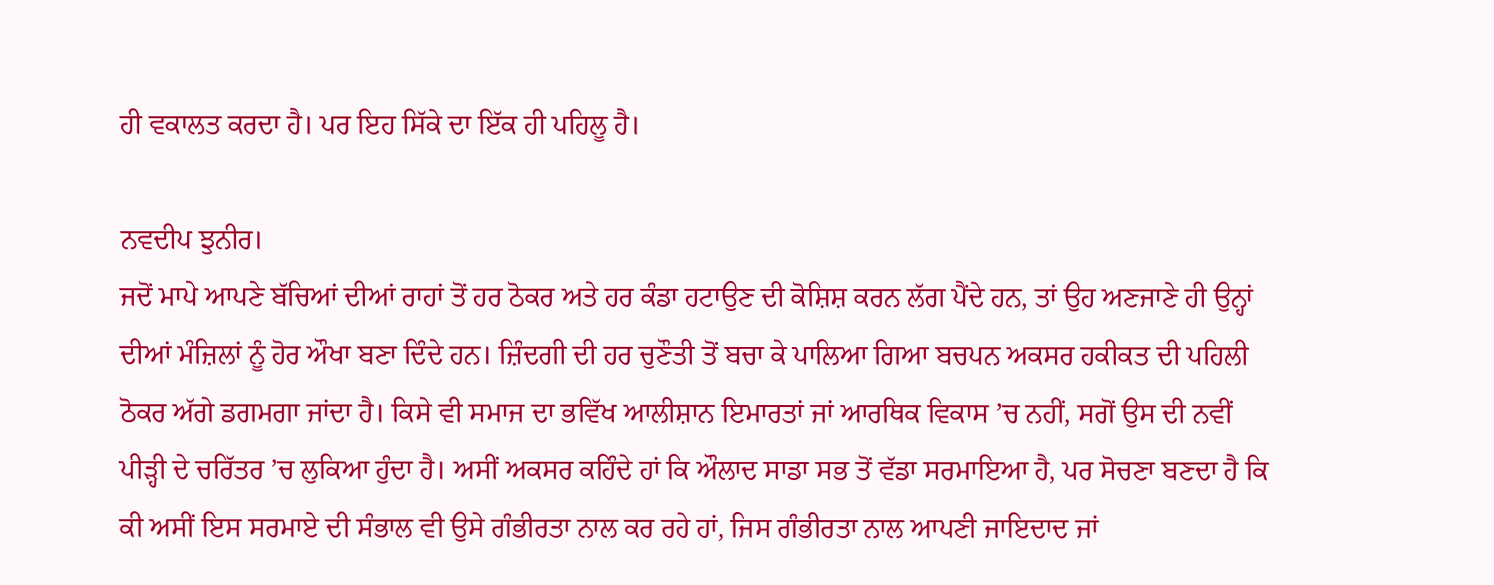ਹੀ ਵਕਾਲਤ ਕਰਦਾ ਹੈ। ਪਰ ਇਹ ਸਿੱਕੇ ਦਾ ਇੱਕ ਹੀ ਪਹਿਲੂ ਹੈ।

ਨਵਦੀਪ ਝੁਨੀਰ।
ਜਦੋਂ ਮਾਪੇ ਆਪਣੇ ਬੱਚਿਆਂ ਦੀਆਂ ਰਾਹਾਂ ਤੋਂ ਹਰ ਠੋਕਰ ਅਤੇ ਹਰ ਕੰਡਾ ਹਟਾਉਣ ਦੀ ਕੋਸ਼ਿਸ਼ ਕਰਨ ਲੱਗ ਪੈਂਦੇ ਹਨ, ਤਾਂ ਉਹ ਅਣਜਾਣੇ ਹੀ ਉਨ੍ਹਾਂ ਦੀਆਂ ਮੰਜ਼ਿਲਾਂ ਨੂੰ ਹੋਰ ਔਖਾ ਬਣਾ ਦਿੰਦੇ ਹਨ। ਜ਼ਿੰਦਗੀ ਦੀ ਹਰ ਚੁਣੌਤੀ ਤੋਂ ਬਚਾ ਕੇ ਪਾਲਿਆ ਗਿਆ ਬਚਪਨ ਅਕਸਰ ਹਕੀਕਤ ਦੀ ਪਹਿਲੀ ਠੋਕਰ ਅੱਗੇ ਡਗਮਗਾ ਜਾਂਦਾ ਹੈ। ਕਿਸੇ ਵੀ ਸਮਾਜ ਦਾ ਭਵਿੱਖ ਆਲੀਸ਼ਾਨ ਇਮਾਰਤਾਂ ਜਾਂ ਆਰਥਿਕ ਵਿਕਾਸ ’ਚ ਨਹੀਂ, ਸਗੋਂ ਉਸ ਦੀ ਨਵੀਂ ਪੀੜ੍ਹੀ ਦੇ ਚਰਿੱਤਰ ’ਚ ਲੁਕਿਆ ਹੁੰਦਾ ਹੈ। ਅਸੀਂ ਅਕਸਰ ਕਹਿੰਦੇ ਹਾਂ ਕਿ ਔਲਾਦ ਸਾਡਾ ਸਭ ਤੋਂ ਵੱਡਾ ਸਰਮਾਇਆ ਹੈ, ਪਰ ਸੋਚਣਾ ਬਣਦਾ ਹੈ ਕਿ ਕੀ ਅਸੀਂ ਇਸ ਸਰਮਾਏ ਦੀ ਸੰਭਾਲ ਵੀ ਉਸੇ ਗੰਭੀਰਤਾ ਨਾਲ ਕਰ ਰਹੇ ਹਾਂ, ਜਿਸ ਗੰਭੀਰਤਾ ਨਾਲ ਆਪਣੀ ਜਾਇਦਾਦ ਜਾਂ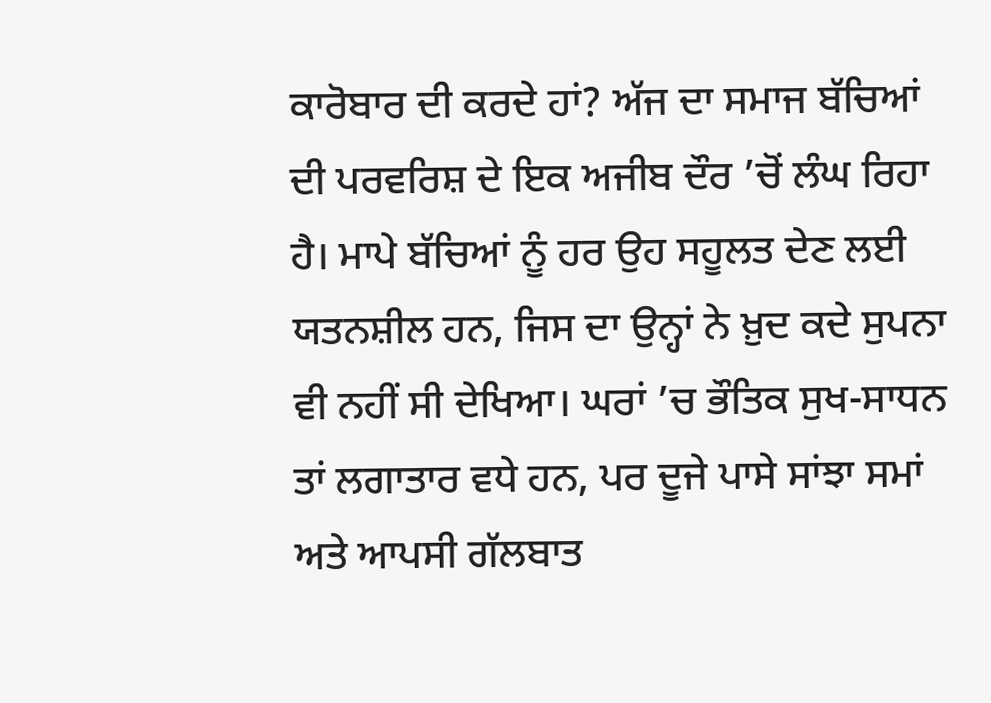ਕਾਰੋਬਾਰ ਦੀ ਕਰਦੇ ਹਾਂ? ਅੱਜ ਦਾ ਸਮਾਜ ਬੱਚਿਆਂ ਦੀ ਪਰਵਰਿਸ਼ ਦੇ ਇਕ ਅਜੀਬ ਦੌਰ ’ਚੋਂ ਲੰਘ ਰਿਹਾ ਹੈ। ਮਾਪੇ ਬੱਚਿਆਂ ਨੂੰ ਹਰ ਉਹ ਸਹੂਲਤ ਦੇਣ ਲਈ ਯਤਨਸ਼ੀਲ ਹਨ, ਜਿਸ ਦਾ ਉਨ੍ਹਾਂ ਨੇ ਖ਼ੁਦ ਕਦੇ ਸੁਪਨਾ ਵੀ ਨਹੀਂ ਸੀ ਦੇਖਿਆ। ਘਰਾਂ ’ਚ ਭੌਤਿਕ ਸੁਖ-ਸਾਧਨ ਤਾਂ ਲਗਾਤਾਰ ਵਧੇ ਹਨ, ਪਰ ਦੂਜੇ ਪਾਸੇ ਸਾਂਝਾ ਸਮਾਂ ਅਤੇ ਆਪਸੀ ਗੱਲਬਾਤ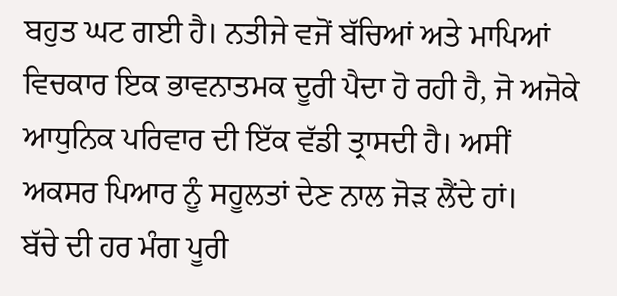ਬਹੁਤ ਘਟ ਗਈ ਹੈ। ਨਤੀਜੇ ਵਜੋਂ ਬੱਚਿਆਂ ਅਤੇ ਮਾਪਿਆਂ ਵਿਚਕਾਰ ਇਕ ਭਾਵਨਾਤਮਕ ਦੂਰੀ ਪੈਦਾ ਹੋ ਰਹੀ ਹੈ, ਜੋ ਅਜੋਕੇ ਆਧੁਨਿਕ ਪਰਿਵਾਰ ਦੀ ਇੱਕ ਵੱਡੀ ਤ੍ਰਾਸਦੀ ਹੈ। ਅਸੀਂ ਅਕਸਰ ਪਿਆਰ ਨੂੰ ਸਹੂਲਤਾਂ ਦੇਣ ਨਾਲ ਜੋੜ ਲੈਂਦੇ ਹਾਂ।
ਬੱਚੇ ਦੀ ਹਰ ਮੰਗ ਪੂਰੀ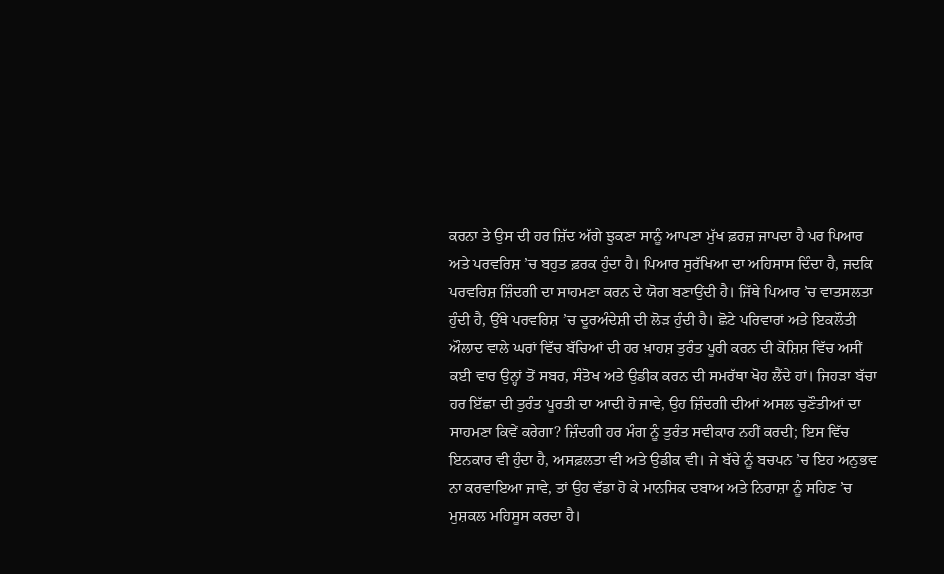ਕਰਨਾ ਤੇ ਉਸ ਦੀ ਹਰ ਜ਼ਿੱਦ ਅੱਗੇ ਝੁਕਣਾ ਸਾਨੂੰ ਆਪਣਾ ਮੁੱਖ ਫ਼ਰਜ਼ ਜਾਪਦਾ ਹੈ ਪਰ ਪਿਆਰ ਅਤੇ ਪਰਵਰਿਸ਼ ’ਚ ਬਹੁਤ ਫ਼ਰਕ ਹੁੰਦਾ ਹੈ। ਪਿਆਰ ਸੁਰੱਖਿਆ ਦਾ ਅਹਿਸਾਸ ਦਿੰਦਾ ਹੈ, ਜਦਕਿ ਪਰਵਰਿਸ਼ ਜ਼ਿੰਦਗੀ ਦਾ ਸਾਹਮਣਾ ਕਰਨ ਦੇ ਯੋਗ ਬਣਾਉਂਦੀ ਹੈ। ਜਿੱਥੇ ਪਿਆਰ ’ਚ ਵਾਤਸਲਤਾ ਹੁੰਦੀ ਹੈ, ਉੱਥੇ ਪਰਵਰਿਸ਼ ’ਚ ਦੂਰਅੰਦੇਸ਼ੀ ਦੀ ਲੋੜ ਹੁੰਦੀ ਹੈ। ਛੋਟੇ ਪਰਿਵਾਰਾਂ ਅਤੇ ਇਕਲੌਤੀ ਔਲਾਦ ਵਾਲੇ ਘਰਾਂ ਵਿੱਚ ਬੱਚਿਆਂ ਦੀ ਹਰ ਖ਼ਾਹਸ਼ ਤੁਰੰਤ ਪੂਰੀ ਕਰਨ ਦੀ ਕੋਸ਼ਿਸ਼ ਵਿੱਚ ਅਸੀਂ ਕਈ ਵਾਰ ਉਨ੍ਹਾਂ ਤੋਂ ਸਬਰ, ਸੰਤੋਖ ਅਤੇ ਉਡੀਕ ਕਰਨ ਦੀ ਸਮਰੱਥਾ ਖੋਹ ਲੈਂਦੇ ਹਾਂ। ਜਿਹੜਾ ਬੱਚਾ ਹਰ ਇੱਛਾ ਦੀ ਤੁਰੰਤ ਪੂਰਤੀ ਦਾ ਆਦੀ ਹੋ ਜਾਵੇ, ਉਹ ਜ਼ਿੰਦਗੀ ਦੀਆਂ ਅਸਲ ਚੁਣੌਤੀਆਂ ਦਾ ਸਾਹਮਣਾ ਕਿਵੇਂ ਕਰੇਗਾ? ਜ਼ਿੰਦਗੀ ਹਰ ਮੰਗ ਨੂੰ ਤੁਰੰਤ ਸਵੀਕਾਰ ਨਹੀਂ ਕਰਦੀ; ਇਸ ਵਿੱਚ ਇਨਕਾਰ ਵੀ ਹੁੰਦਾ ਹੈ, ਅਸਫ਼ਲਤਾ ਵੀ ਅਤੇ ਉਡੀਕ ਵੀ। ਜੇ ਬੱਚੇ ਨੂੰ ਬਚਪਨ ’ਚ ਇਹ ਅਨੁਭਵ ਨਾ ਕਰਵਾਇਆ ਜਾਵੇ, ਤਾਂ ਉਹ ਵੱਡਾ ਹੋ ਕੇ ਮਾਨਸਿਕ ਦਬਾਅ ਅਤੇ ਨਿਰਾਸ਼ਾ ਨੂੰ ਸਹਿਣ ’ਚ ਮੁਸ਼ਕਲ ਮਹਿਸੂਸ ਕਰਦਾ ਹੈ।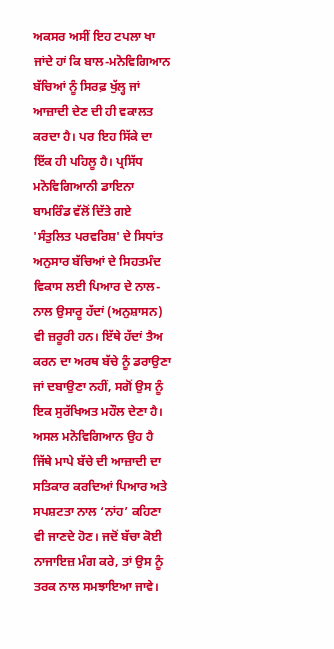ਅਕਸਰ ਅਸੀਂ ਇਹ ਟਪਲਾ ਖਾ ਜਾਂਦੇ ਹਾਂ ਕਿ ਬਾਲ-ਮਨੋਵਿਗਿਆਨ ਬੱਚਿਆਂ ਨੂੰ ਸਿਰਫ਼ ਖੁੱਲ੍ਹ ਜਾਂ ਆਜ਼ਾਦੀ ਦੇਣ ਦੀ ਹੀ ਵਕਾਲਤ ਕਰਦਾ ਹੈ। ਪਰ ਇਹ ਸਿੱਕੇ ਦਾ ਇੱਕ ਹੀ ਪਹਿਲੂ ਹੈ। ਪ੍ਰਸਿੱਧ ਮਨੋਵਿਗਿਆਨੀ ਡਾਇਨਾ ਬਾਮਰਿੰਡ ਵੱਲੋਂ ਦਿੱਤੇ ਗਏ 'ਸੰਤੁਲਿਤ ਪਰਵਰਿਸ਼' ਦੇ ਸਿਧਾਂਤ ਅਨੁਸਾਰ ਬੱਚਿਆਂ ਦੇ ਸਿਹਤਮੰਦ ਵਿਕਾਸ ਲਈ ਪਿਆਰ ਦੇ ਨਾਲ-ਨਾਲ ਉਸਾਰੂ ਹੱਦਾਂ (ਅਨੁਸ਼ਾਸਨ) ਵੀ ਜ਼ਰੂਰੀ ਹਨ। ਇੱਥੇ ਹੱਦਾਂ ਤੈਅ ਕਰਨ ਦਾ ਅਰਥ ਬੱਚੇ ਨੂੰ ਡਰਾਉਣਾ ਜਾਂ ਦਬਾਉਣਾ ਨਹੀਂ, ਸਗੋਂ ਉਸ ਨੂੰ ਇਕ ਸੁਰੱਖਿਅਤ ਮਹੌਲ ਦੇਣਾ ਹੈ। ਅਸਲ ਮਨੋਵਿਗਿਆਨ ਉਹ ਹੈ ਜਿੱਥੇ ਮਾਪੇ ਬੱਚੇ ਦੀ ਆਜ਼ਾਦੀ ਦਾ ਸਤਿਕਾਰ ਕਰਦਿਆਂ ਪਿਆਰ ਅਤੇ ਸਪਸ਼ਟਤਾ ਨਾਲ ‘ਨਾਂਹ’ ਕਹਿਣਾ ਵੀ ਜਾਣਦੇ ਹੋਣ। ਜਦੋਂ ਬੱਚਾ ਕੋਈ ਨਾਜਾਇਜ਼ ਮੰਗ ਕਰੇ, ਤਾਂ ਉਸ ਨੂੰ ਤਰਕ ਨਾਲ ਸਮਝਾਇਆ ਜਾਵੇ।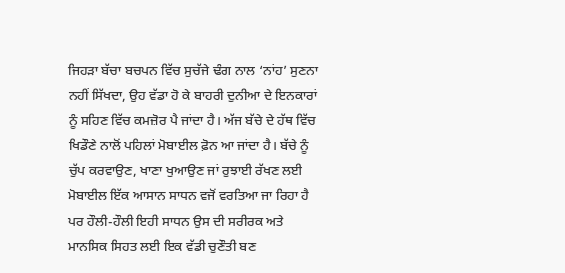ਜਿਹੜਾ ਬੱਚਾ ਬਚਪਨ ਵਿੱਚ ਸੁਚੱਜੇ ਢੰਗ ਨਾਲ ‘ਨਾਂਹ’ ਸੁਣਨਾ ਨਹੀਂ ਸਿੱਖਦਾ, ਉਹ ਵੱਡਾ ਹੋ ਕੇ ਬਾਹਰੀ ਦੁਨੀਆ ਦੇ ਇਨਕਾਰਾਂ ਨੂੰ ਸਹਿਣ ਵਿੱਚ ਕਮਜ਼ੋਰ ਪੈ ਜਾਂਦਾ ਹੈ। ਅੱਜ ਬੱਚੇ ਦੇ ਹੱਥ ਵਿੱਚ ਖਿਡੌਣੇ ਨਾਲੋਂ ਪਹਿਲਾਂ ਮੋਬਾਈਲ ਫ਼ੋਨ ਆ ਜਾਂਦਾ ਹੈ। ਬੱਚੇ ਨੂੰ ਚੁੱਪ ਕਰਵਾਉਣ, ਖਾਣਾ ਖੁਆਉਣ ਜਾਂ ਰੁਝਾਈ ਰੱਖਣ ਲਈ ਮੋਬਾਈਲ ਇੱਕ ਆਸਾਨ ਸਾਧਨ ਵਜੋਂ ਵਰਤਿਆ ਜਾ ਰਿਹਾ ਹੈ ਪਰ ਹੌਲੀ-ਹੌਲੀ ਇਹੀ ਸਾਧਨ ਉਸ ਦੀ ਸਰੀਰਕ ਅਤੇ ਮਾਨਸਿਕ ਸਿਹਤ ਲਈ ਇਕ ਵੱਡੀ ਚੁਣੌਤੀ ਬਣ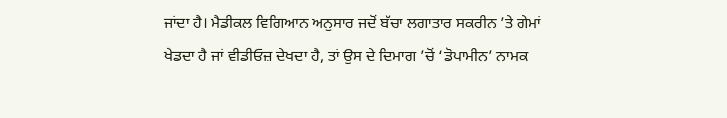ਜਾਂਦਾ ਹੈ। ਮੈਡੀਕਲ ਵਿਗਿਆਨ ਅਨੁਸਾਰ ਜਦੋਂ ਬੱਚਾ ਲਗਾਤਾਰ ਸਕਰੀਨ ’ਤੇ ਗੇਮਾਂ ਖੇਡਦਾ ਹੈ ਜਾਂ ਵੀਡੀਓਜ਼ ਦੇਖਦਾ ਹੈ, ਤਾਂ ਉਸ ਦੇ ਦਿਮਾਗ ’ਚੋਂ ‘ਡੋਪਾਮੀਨ’ ਨਾਮਕ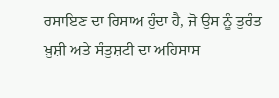ਰਸਾਇਣ ਦਾ ਰਿਸਾਅ ਹੁੰਦਾ ਹੈ, ਜੋ ਉਸ ਨੂੰ ਤੁਰੰਤ ਖ਼ੁਸ਼ੀ ਅਤੇ ਸੰਤੁਸ਼ਟੀ ਦਾ ਅਹਿਸਾਸ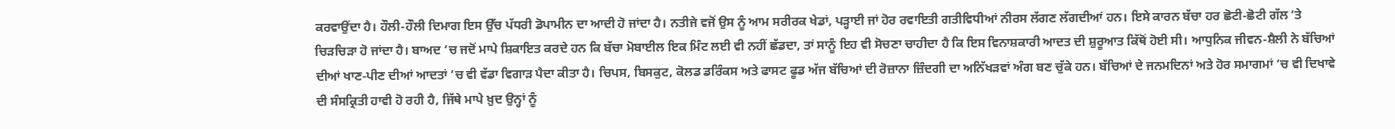ਕਰਵਾਉਂਦਾ ਹੈ। ਹੌਲੀ-ਹੌਲੀ ਦਿਮਾਗ ਇਸ ਉੱਚ ਪੱਧਰੀ ਡੋਪਾਮੀਨ ਦਾ ਆਦੀ ਹੋ ਜਾਂਦਾ ਹੈ। ਨਤੀਜੇ ਵਜੋਂ ਉਸ ਨੂੰ ਆਮ ਸਰੀਰਕ ਖੇਡਾਂ, ਪੜ੍ਹਾਈ ਜਾਂ ਹੋਰ ਰਵਾਇਤੀ ਗਤੀਵਿਧੀਆਂ ਨੀਰਸ ਲੱਗਣ ਲੱਗਦੀਆਂ ਹਨ। ਇਸੇ ਕਾਰਨ ਬੱਚਾ ਹਰ ਛੋਟੀ-ਛੋਟੀ ਗੱਲ ’ਤੇ ਚਿੜਚਿੜਾ ਹੋ ਜਾਂਦਾ ਹੈ। ਬਾਅਦ ’ਚ ਜਦੋਂ ਮਾਪੇ ਸ਼ਿਕਾਇਤ ਕਰਦੇ ਹਨ ਕਿ ਬੱਚਾ ਮੋਬਾਈਲ ਇਕ ਮਿੰਟ ਲਈ ਵੀ ਨਹੀਂ ਛੱਡਦਾ, ਤਾਂ ਸਾਨੂੰ ਇਹ ਵੀ ਸੋਚਣਾ ਚਾਹੀਦਾ ਹੈ ਕਿ ਇਸ ਵਿਨਾਸ਼ਕਾਰੀ ਆਦਤ ਦੀ ਸ਼ੁਰੂਆਤ ਕਿੱਥੋਂ ਹੋਈ ਸੀ। ਆਧੁਨਿਕ ਜੀਵਨ-ਸ਼ੈਲੀ ਨੇ ਬੱਚਿਆਂ ਦੀਆਂ ਖਾਣ-ਪੀਣ ਦੀਆਂ ਆਦਤਾਂ ’ਚ ਵੀ ਵੱਡਾ ਵਿਗਾੜ ਪੈਦਾ ਕੀਤਾ ਹੈ। ਚਿਪਸ, ਬਿਸਕੁਟ, ਕੋਲਡ ਡਰਿੰਕਸ ਅਤੇ ਫਾਸਟ ਫੂਡ ਅੱਜ ਬੱਚਿਆਂ ਦੀ ਰੋਜ਼ਾਨਾ ਜ਼ਿੰਦਗੀ ਦਾ ਅਨਿੱਖੜਵਾਂ ਅੰਗ ਬਣ ਚੁੱਕੇ ਹਨ। ਬੱਚਿਆਂ ਦੇ ਜਨਮਦਿਨਾਂ ਅਤੇ ਹੋਰ ਸਮਾਗਮਾਂ ’ਚ ਵੀ ਦਿਖਾਵੇ ਦੀ ਸੰਸਕ੍ਰਿਤੀ ਹਾਵੀ ਹੋ ਰਹੀ ਹੈ, ਜਿੱਥੇ ਮਾਪੇ ਖ਼ੁਦ ਉਨ੍ਹਾਂ ਨੂੰ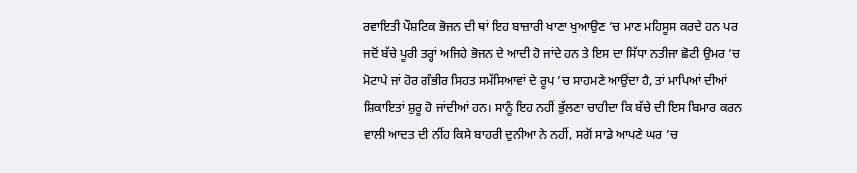ਰਵਾਇਤੀ ਪੌਸ਼ਟਿਕ ਭੋਜਨ ਦੀ ਥਾਂ ਇਹ ਬਾਜ਼ਾਰੀ ਖਾਣਾ ਖੁਆਉਣ ’ਚ ਮਾਣ ਮਹਿਸੂਸ ਕਰਦੇ ਹਨ ਪਰ ਜਦੋਂ ਬੱਚੇ ਪੂਰੀ ਤਰ੍ਹਾਂ ਅਜਿਹੇ ਭੋਜਨ ਦੇ ਆਦੀ ਹੋ ਜਾਂਦੇ ਹਨ ਤੇ ਇਸ ਦਾ ਸਿੱਧਾ ਨਤੀਜਾ ਛੋਟੀ ਉਮਰ ’ਚ ਮੋਟਾਪੇ ਜਾਂ ਹੋਰ ਗੰਭੀਰ ਸਿਹਤ ਸਮੱਸਿਆਵਾਂ ਦੇ ਰੂਪ ’ਚ ਸਾਹਮਣੇ ਆਉਂਦਾ ਹੈ, ਤਾਂ ਮਾਪਿਆਂ ਦੀਆਂ ਸ਼ਿਕਾਇਤਾਂ ਸ਼ੁਰੂ ਹੋ ਜਾਂਦੀਆਂ ਹਨ। ਸਾਨੂੰ ਇਹ ਨਹੀਂ ਭੁੱਲਣਾ ਚਾਹੀਦਾ ਕਿ ਬੱਚੇ ਦੀ ਇਸ ਬਿਮਾਰ ਕਰਨ ਵਾਲੀ ਆਦਤ ਦੀ ਨੀਂਹ ਕਿਸੇ ਬਾਹਰੀ ਦੁਨੀਆ ਨੇ ਨਹੀਂ, ਸਗੋਂ ਸਾਡੇ ਆਪਣੇ ਘਰ ’ਚ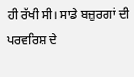ਹੀ ਰੱਖੀ ਸੀ। ਸਾਡੇ ਬਜ਼ੁਰਗਾਂ ਦੀ ਪਰਵਰਿਸ਼ ਦੇ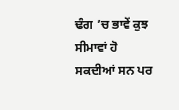ਢੰਗ ’ਚ ਭਾਵੇਂ ਕੁਝ ਸੀਮਾਵਾਂ ਹੋ ਸਕਦੀਆਂ ਸਨ ਪਰ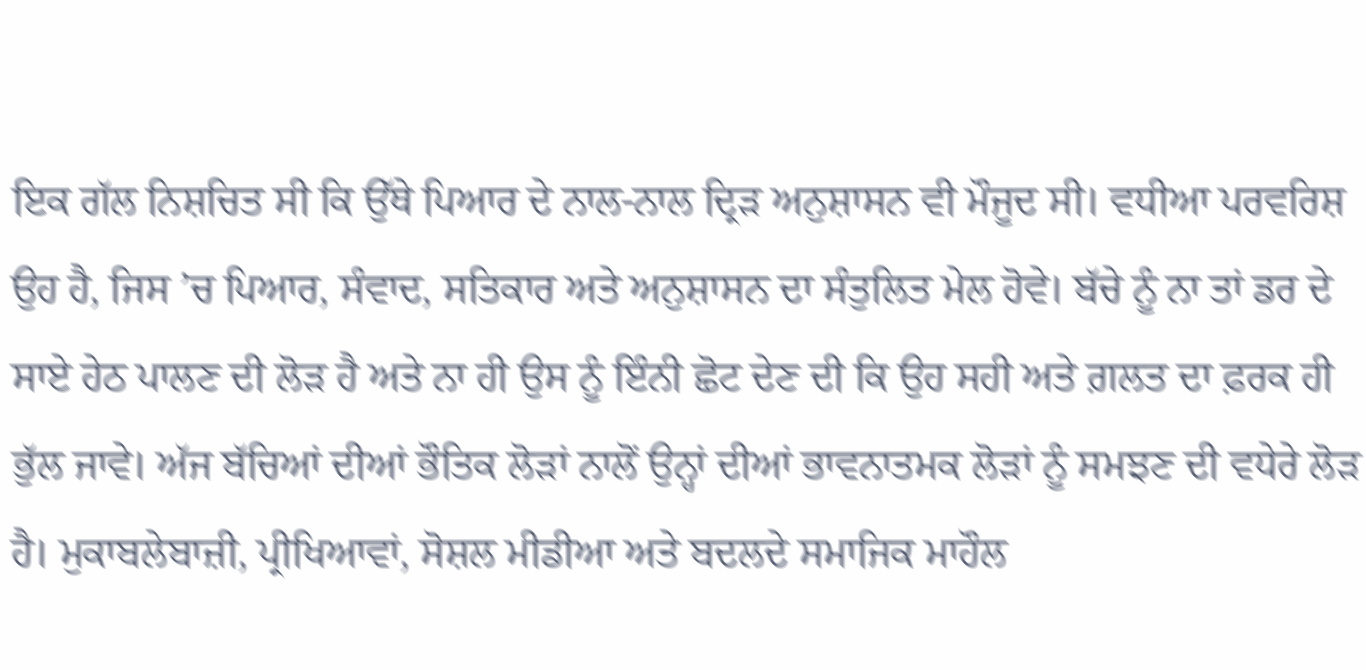ਇਕ ਗੱਲ ਨਿਸ਼ਚਿਤ ਸੀ ਕਿ ਉੱਥੇ ਪਿਆਰ ਦੇ ਨਾਲ-ਨਾਲ ਦ੍ਰਿੜ ਅਨੁਸ਼ਾਸਨ ਵੀ ਮੌਜੂਦ ਸੀ। ਵਧੀਆ ਪਰਵਰਿਸ਼ ਉਹ ਹੈ, ਜਿਸ ’ਚ ਪਿਆਰ, ਸੰਵਾਦ, ਸਤਿਕਾਰ ਅਤੇ ਅਨੁਸ਼ਾਸਨ ਦਾ ਸੰਤੁਲਿਤ ਮੇਲ ਹੋਵੇ। ਬੱਚੇ ਨੂੰ ਨਾ ਤਾਂ ਡਰ ਦੇ ਸਾਏ ਹੇਠ ਪਾਲਣ ਦੀ ਲੋੜ ਹੈ ਅਤੇ ਨਾ ਹੀ ਉਸ ਨੂੰ ਇੰਨੀ ਛੋਟ ਦੇਣ ਦੀ ਕਿ ਉਹ ਸਹੀ ਅਤੇ ਗ਼ਲਤ ਦਾ ਫ਼ਰਕ ਹੀ ਭੁੱਲ ਜਾਵੇ। ਅੱਜ ਬੱਚਿਆਂ ਦੀਆਂ ਭੌਤਿਕ ਲੋੜਾਂ ਨਾਲੋਂ ਉਨ੍ਹਾਂ ਦੀਆਂ ਭਾਵਨਾਤਮਕ ਲੋੜਾਂ ਨੂੰ ਸਮਝਣ ਦੀ ਵਧੇਰੇ ਲੋੜ ਹੈ। ਮੁਕਾਬਲੇਬਾਜ਼ੀ, ਪ੍ਰੀਖਿਆਵਾਂ, ਸੋਸ਼ਲ ਮੀਡੀਆ ਅਤੇ ਬਦਲਦੇ ਸਮਾਜਿਕ ਮਾਹੌਲ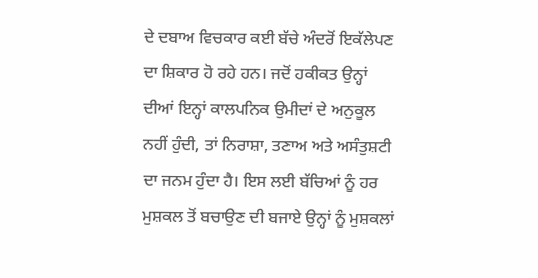ਦੇ ਦਬਾਅ ਵਿਚਕਾਰ ਕਈ ਬੱਚੇ ਅੰਦਰੋਂ ਇਕੱਲੇਪਣ ਦਾ ਸ਼ਿਕਾਰ ਹੋ ਰਹੇ ਹਨ। ਜਦੋਂ ਹਕੀਕਤ ਉਨ੍ਹਾਂ ਦੀਆਂ ਇਨ੍ਹਾਂ ਕਾਲਪਨਿਕ ਉਮੀਦਾਂ ਦੇ ਅਨੁਕੂਲ ਨਹੀਂ ਹੁੰਦੀ, ਤਾਂ ਨਿਰਾਸ਼ਾ, ਤਣਾਅ ਅਤੇ ਅਸੰਤੁਸ਼ਟੀ ਦਾ ਜਨਮ ਹੁੰਦਾ ਹੈ। ਇਸ ਲਈ ਬੱਚਿਆਂ ਨੂੰ ਹਰ ਮੁਸ਼ਕਲ ਤੋਂ ਬਚਾਉਣ ਦੀ ਬਜਾਏ ਉਨ੍ਹਾਂ ਨੂੰ ਮੁਸ਼ਕਲਾਂ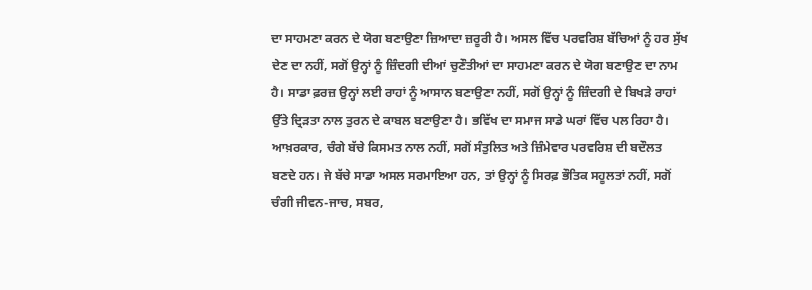ਦਾ ਸਾਹਮਣਾ ਕਰਨ ਦੇ ਯੋਗ ਬਣਾਉਣਾ ਜ਼ਿਆਦਾ ਜ਼ਰੂਰੀ ਹੈ। ਅਸਲ ਵਿੱਚ ਪਰਵਰਿਸ਼ ਬੱਚਿਆਂ ਨੂੰ ਹਰ ਸੁੱਖ ਦੇਣ ਦਾ ਨਹੀਂ, ਸਗੋਂ ਉਨ੍ਹਾਂ ਨੂੰ ਜ਼ਿੰਦਗੀ ਦੀਆਂ ਚੁਣੌਤੀਆਂ ਦਾ ਸਾਹਮਣਾ ਕਰਨ ਦੇ ਯੋਗ ਬਣਾਉਣ ਦਾ ਨਾਮ ਹੈ। ਸਾਡਾ ਫ਼ਰਜ਼ ਉਨ੍ਹਾਂ ਲਈ ਰਾਹਾਂ ਨੂੰ ਆਸਾਨ ਬਣਾਉਣਾ ਨਹੀਂ, ਸਗੋਂ ਉਨ੍ਹਾਂ ਨੂੰ ਜ਼ਿੰਦਗੀ ਦੇ ਬਿਖੜੇ ਰਾਹਾਂ ਉੱਤੇ ਦ੍ਰਿੜਤਾ ਨਾਲ ਤੁਰਨ ਦੇ ਕਾਬਲ ਬਣਾਉਣਾ ਹੈ। ਭਵਿੱਖ ਦਾ ਸਮਾਜ ਸਾਡੇ ਘਰਾਂ ਵਿੱਚ ਪਲ ਰਿਹਾ ਹੈ। ਆਖ਼ਰਕਾਰ, ਚੰਗੇ ਬੱਚੇ ਕਿਸਮਤ ਨਾਲ ਨਹੀਂ, ਸਗੋਂ ਸੰਤੁਲਿਤ ਅਤੇ ਜ਼ਿੰਮੇਵਾਰ ਪਰਵਰਿਸ਼ ਦੀ ਬਦੌਲਤ ਬਣਦੇ ਹਨ। ਜੇ ਬੱਚੇ ਸਾਡਾ ਅਸਲ ਸਰਮਾਇਆ ਹਨ, ਤਾਂ ਉਨ੍ਹਾਂ ਨੂੰ ਸਿਰਫ਼ ਭੌਤਿਕ ਸਹੂਲਤਾਂ ਨਹੀਂ, ਸਗੋਂ ਚੰਗੀ ਜੀਵਨ-ਜਾਚ, ਸਬਰ,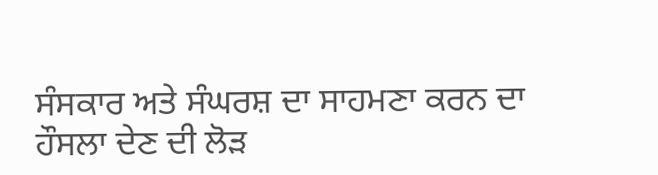ਸੰਸਕਾਰ ਅਤੇ ਸੰਘਰਸ਼ ਦਾ ਸਾਹਮਣਾ ਕਰਨ ਦਾ ਹੌਸਲਾ ਦੇਣ ਦੀ ਲੋੜ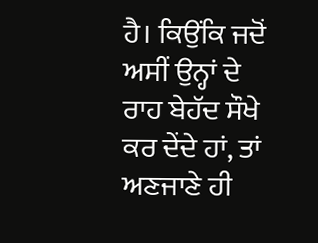ਹੈ। ਕਿਉਂਕਿ ਜਦੋਂ ਅਸੀਂ ਉਨ੍ਹਾਂ ਦੇ ਰਾਹ ਬੇਹੱਦ ਸੌਖੇ ਕਰ ਦੇਂਦੇ ਹਾਂ, ਤਾਂ ਅਣਜਾਣੇ ਹੀ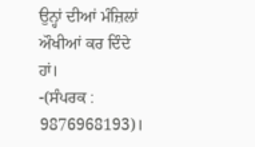ਉਨ੍ਹਾਂ ਦੀਆਂ ਮੰਜ਼ਿਲਾਂ ਔਖੀਆਂ ਕਰ ਦਿੰਦੇ ਹਾਂ।
-(ਸੰਪਰਕ : 9876968193)।